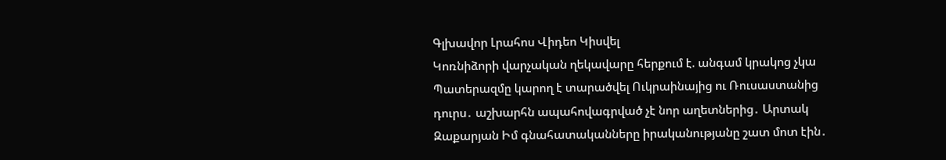Գլխավոր Լրահոս Վիդեո Կիսվել
Կոռնիձորի վարչական ղեկավարը հերքում է. անգամ կրակոց չկա Պատերազմը կարող է տարածվել Ուկրաինայից ու Ռուսաստանից դուրս․ աշխարհն ապահովագրված չէ նոր աղետներից․ Արտակ Զաքարյան Իմ գնահատականները իրականությանը շատ մոտ էին․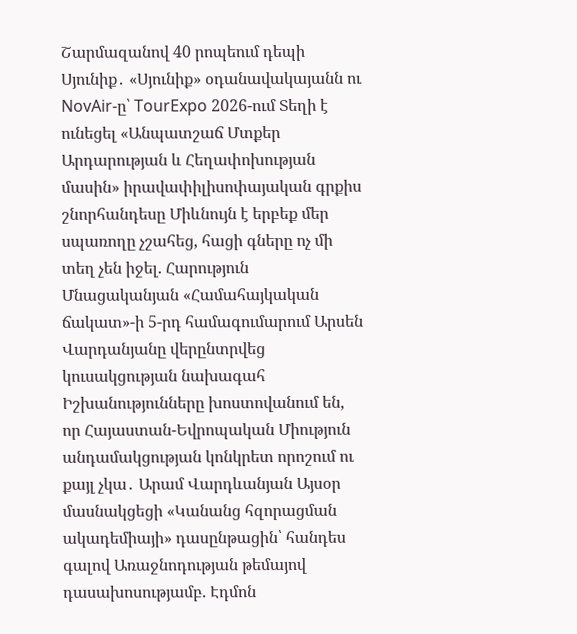Շարմազանով 40 րոպեում դեպի Սյունիք․ «Սյունիք» օդանավակայանն ու NovAir-ը՝ TourExpo 2026-ում Տեղի է ունեցել «Անպատշաճ Մտքեր Արդարության և Հեղափոխության մասին» իրավափիլիսոփայական գրքիս շնորհանդեսը Միևնույն է երբեք մեր սպառողը չշահեց, հացի գները ոչ մի տեղ չեն իջել. Հարություն Մնացականյան «Համահայկական ճակատ»-ի 5-րդ համագումարում Արսեն Վարդանյանը վերընտրվեց կուսակցության նախագահ Իշխանությունները խոստովանում են, որ Հայաստան-Եվրոպական Միություն անդամակցության կոնկրետ որոշում ու քայլ չկա․ Արամ Վարդևանյան Այսօր մասնակցեցի «Կանանց հզորացման ակադեմիայի» դասընթացին՝ հանդես գալով Առաջնոդության թեմայով դասախոսությամբ. Էդմոն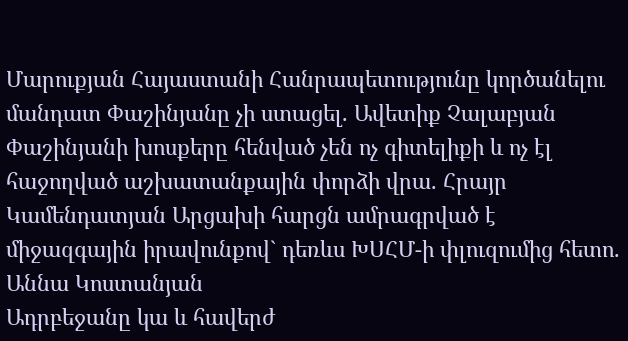Մարուքյան Հայաստանի Հանրապետությունը կործանելու մանդատ Փաշինյանը չի ստացել. Ավետիք Չալաբյան Փաշինյանի խոսքերը հենված չեն ոչ գիտելիքի և ոչ էլ հաջողված աշխատանքային փորձի վրա. Հրայր Կամենդատյան Արցախի հարցն ամրագրված է միջազգային իրավունքով` դեռևս ԽՍՀՄ-ի փլուզումից հետո. Աննա Կոստանյան
Ադրբեջանը կա և հավերժ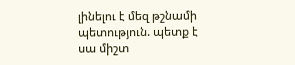լինելու է մեզ թշնամի պետություն. պետք է սա միշտ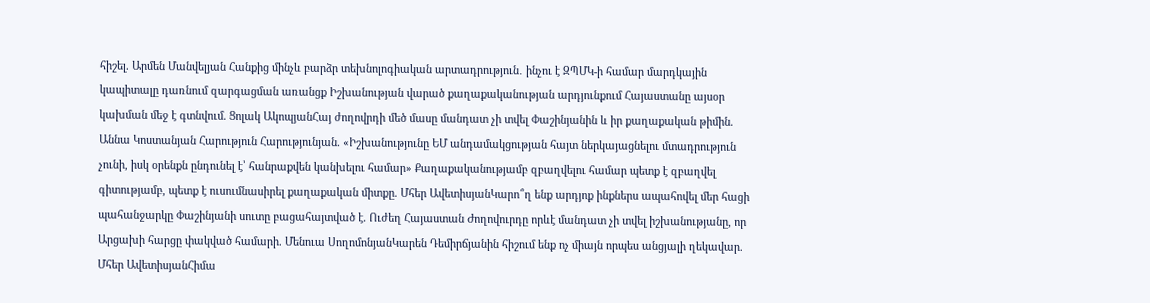հիշել. Արմեն Մանվելյան Հանքից մինչև բարձր տեխնոլոգիական արտադրություն․ ինչու է ԶՊՄԿ-ի համար մարդկային կապիտալը դառնում զարգացման առանցք Իշխանության վարած քաղաքականության արդյունքում Հայաստանը այսօր կախման մեջ է գտնվում. Ցոլակ ԱկոպյանՀայ ժողովրդի մեծ մասը մանդատ չի տվել Փաշինյանին և իր քաղաքական թիմին. Աննա Կոստանյան Հարություն Հարությունյան. «Իշխանությունը ԵՄ անդամակցության հայտ ներկայացնելու մտադրություն չունի, իսկ օրենքն ընդունել է՝ հանրաքվեն կանխելու համար» Քաղաքականությամբ զբաղվելու համար պետք է զբաղվել գիտությամբ, պետք է ուսումնասիրել քաղաքական միտքը. Մհեր ԱվետիսյանԿարո՞ղ ենք արդյոք ինքներս ապահովել մեր հացի պահանջարկը Փաշինյանի սուտը բացահայտված է. Ուժեղ Հայաստան Ժողովուրդը որևէ մանդատ չի տվել իշխանությանը, որ Արցախի հարցը փակված համարի. Մենուա ՍողոմոնյանԿարեն Դեմիրճյանին հիշում ենք ոչ միայն որպես անցյալի ղեկավար. Մհեր ԱվետիսյանՀիմա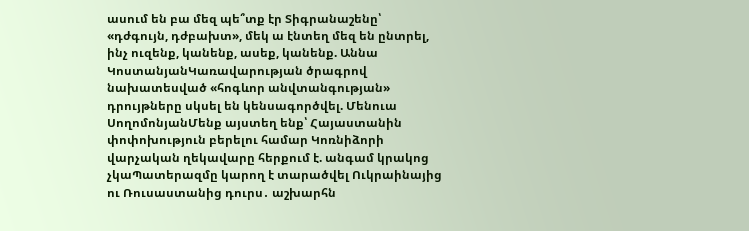ասում են բա մեզ պե՞տք էր Տիգրանաշենը՝ «դժգույն, դժբախտ», մեկ ա էնտեղ մեզ են ընտրել, ինչ ուզենք, կանենք, ասեք, կանենք. Աննա ԿոստանյանԿառավարության ծրագրով նախատեսված «հոգևոր անվտանգության» դրույթները սկսել են կենսագործվել. Մենուա ՍողոմոնյանՄենք այստեղ ենք՝ Հայաստանին փոփոխություն բերելու համար Կոռնիձորի վարչական ղեկավարը հերքում է. անգամ կրակոց չկաՊատերազմը կարող է տարածվել Ուկրաինայից ու Ռուսաստանից դուրս․ աշխարհն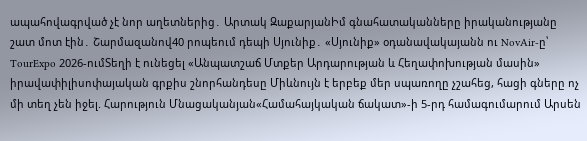ապահովագրված չէ նոր աղետներից․ Արտակ ԶաքարյանԻմ գնահատականները իրականությանը շատ մոտ էին․ Շարմազանով40 րոպեում դեպի Սյունիք․ «Սյունիք» օդանավակայանն ու NovAir-ը՝ TourExpo 2026-ումՏեղի է ունեցել «Անպատշաճ Մտքեր Արդարության և Հեղափոխության մասին» իրավափիլիսոփայական գրքիս շնորհանդեսը Միևնույն է երբեք մեր սպառողը չշահեց, հացի գները ոչ մի տեղ չեն իջել. Հարություն Մնացականյան«Համահայկական ճակատ»-ի 5-րդ համագումարում Արսեն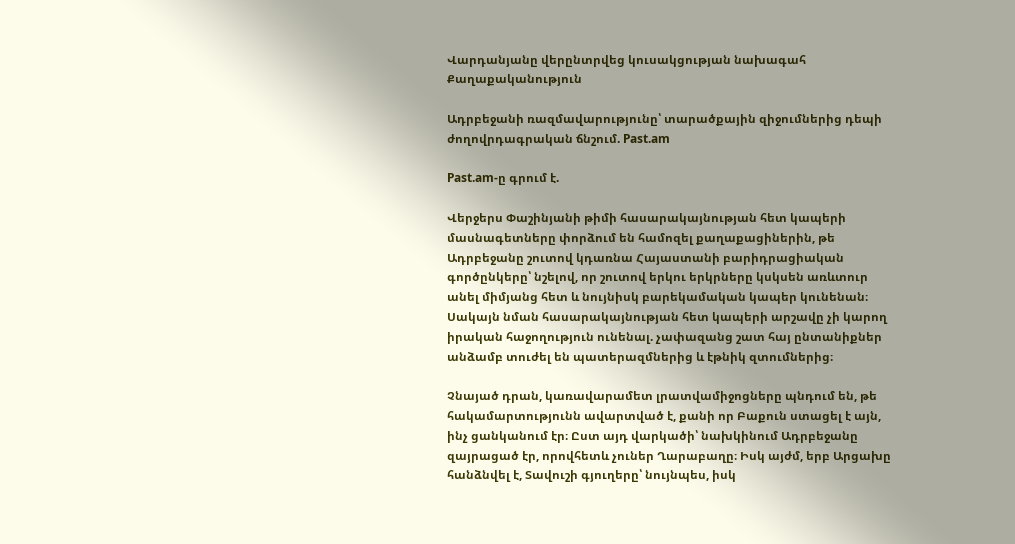Վարդանյանը վերընտրվեց կուսակցության նախագահ
Քաղաքականություն

Ադրբեջանի ռազմավարությունը՝ տարածքային զիջումներից դեպի ժողովրդագրական ճնշում. Past.am

Past.am-ը գրում է.

Վերջերս Փաշինյանի թիմի հասարակայնության հետ կապերի մասնագետները փորձում են համոզել քաղաքացիներին, թե Ադրբեջանը շուտով կդառնա Հայաստանի բարիդրացիական գործընկերը՝ նշելով, որ շուտով երկու երկրները կսկսեն առևտուր անել միմյանց հետ և նույնիսկ բարեկամական կապեր կունենան։ Սակայն նման հասարակայնության հետ կապերի արշավը չի կարող իրական հաջողություն ունենալ. չափազանց շատ հայ ընտանիքներ անձամբ տուժել են պատերազմներից և էթնիկ զտումներից։

Չնայած դրան, կառավարամետ լրատվամիջոցները պնդում են, թե հակամարտությունն ավարտված է, քանի որ Բաքուն ստացել է այն, ինչ ցանկանում էր։ Ըստ այդ վարկածի՝ նախկինում Ադրբեջանը զայրացած էր, որովհետև չուներ Ղարաբաղը։ Իսկ այժմ, երբ Արցախը հանձնվել է, Տավուշի գյուղերը՝ նույնպես, իսկ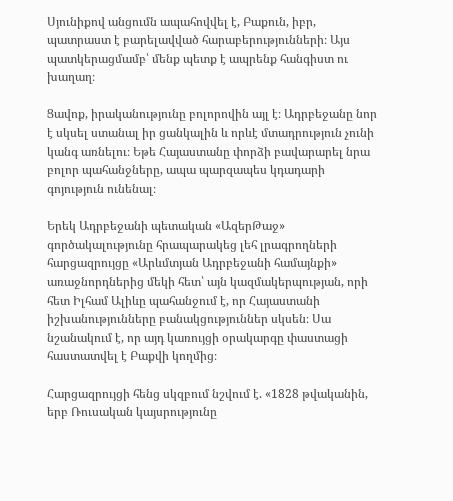Սյունիքով անցումն ապահովվել է, Բաքուն, իբր, պատրաստ է բարելավված հարաբերությունների։ Այս պատկերացմամբ՝ մենք պետք է ապրենք հանգիստ ու խաղաղ։

Ցավոք, իրականությունը բոլորովին այլ է։ Ադրբեջանը նոր է սկսել ստանալ իր ցանկալին և որևէ մտադրություն չունի կանգ առնելու։ Եթե Հայաստանը փորձի բավարարել նրա բոլոր պահանջները, ապա պարզապես կդադարի գոյություն ունենալ։

Երեկ Ադրբեջանի պետական «ԱզերԹաջ» գործակալությունը հրապարակեց լեհ լրագրողների հարցազրույցը «Արևմտյան Ադրբեջանի համայնքի» առաջնորդներից մեկի հետ՝ այն կազմակերպության, որի հետ Իլհամ Ալիևը պահանջում է, որ Հայաստանի իշխանությունները բանակցություններ սկսեն։ Սա նշանակում է, որ այդ կառույցի օրակարգը փաստացի հաստատվել է Բաքվի կողմից։

Հարցազրույցի հենց սկզբում նշվում է. «1828 թվականին, երբ Ռուսական կայսրությունը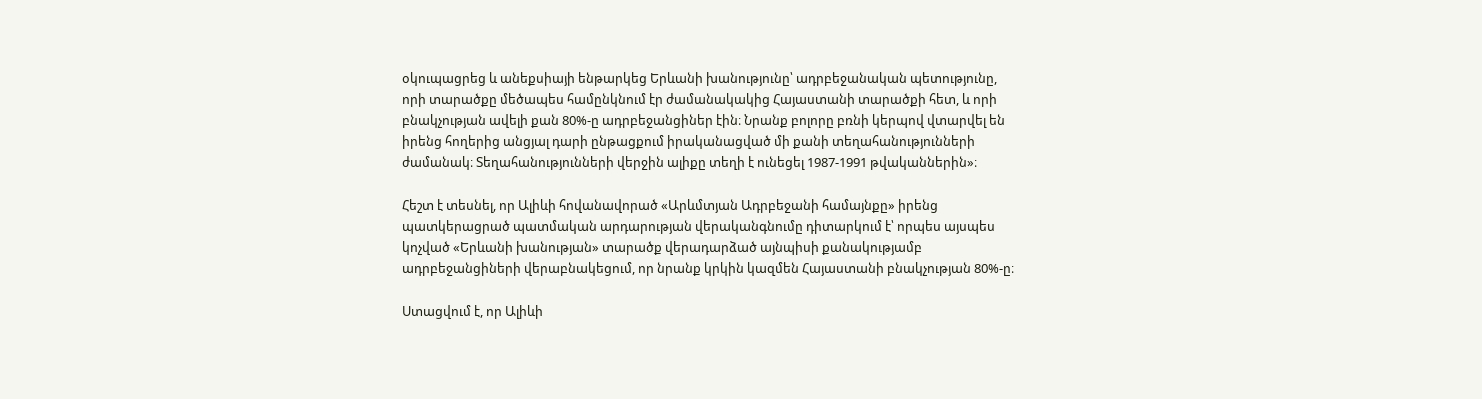օկուպացրեց և անեքսիայի ենթարկեց Երևանի խանությունը՝ ադրբեջանական պետությունը, որի տարածքը մեծապես համընկնում էր ժամանակակից Հայաստանի տարածքի հետ, և որի բնակչության ավելի քան 80%-ը ադրբեջանցիներ էին։ Նրանք բոլորը բռնի կերպով վտարվել են իրենց հողերից անցյալ դարի ընթացքում իրականացված մի քանի տեղահանությունների ժամանակ։ Տեղահանությունների վերջին ալիքը տեղի է ունեցել 1987-1991 թվականներին»։

Հեշտ է տեսնել, որ Ալիևի հովանավորած «Արևմտյան Ադրբեջանի համայնքը» իրենց պատկերացրած պատմական արդարության վերականգնումը դիտարկում է՝ որպես այսպես կոչված «Երևանի խանության» տարածք վերադարձած այնպիսի քանակությամբ ադրբեջանցիների վերաբնակեցում, որ նրանք կրկին կազմեն Հայաստանի բնակչության 80%-ը։

Ստացվում է, որ Ալիևի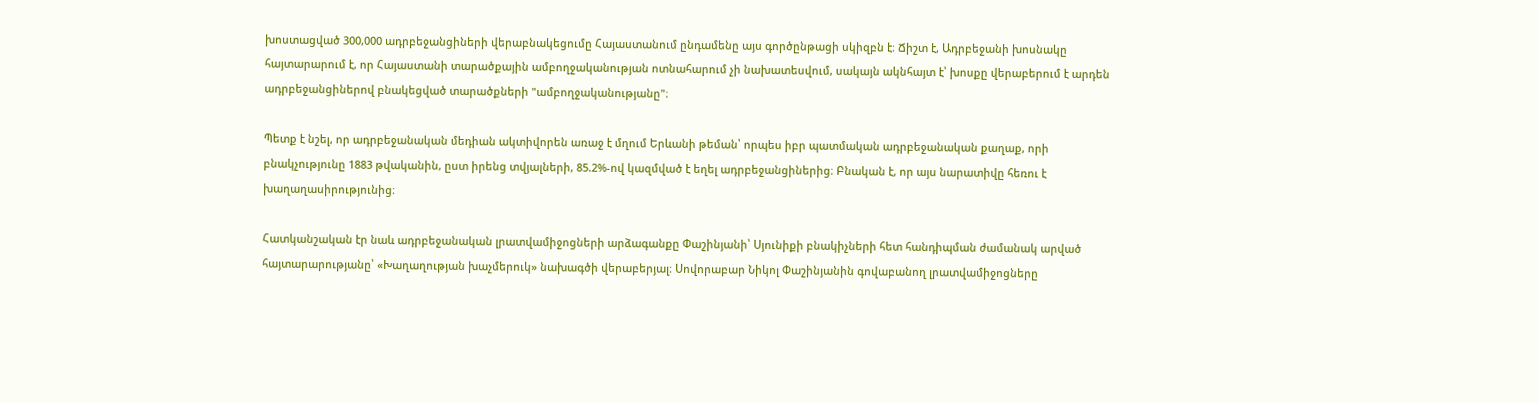խոստացված 300,000 ադրբեջանցիների վերաբնակեցումը Հայաստանում ընդամենը այս գործընթացի սկիզբն է։ Ճիշտ է, Ադրբեջանի խոսնակը հայտարարում է, որ Հայաստանի տարածքային ամբողջականության ոտնահարում չի նախատեսվում, սակայն ակնհայտ է՝ խոսքը վերաբերում է արդեն ադրբեջանցիներով բնակեցված տարածքների "ամբողջականությանը"։

Պետք է նշել, որ ադրբեջանական մեդիան ակտիվորեն առաջ է մղում Երևանի թեման՝ որպես իբր պատմական ադրբեջանական քաղաք, որի բնակչությունը 1883 թվականին, ըստ իրենց տվյալների, 85.2%-ով կազմված է եղել ադրբեջանցիներից։ Բնական է, որ այս նարատիվը հեռու է խաղաղասիրությունից։

Հատկանշական էր նաև ադրբեջանական լրատվամիջոցների արձագանքը Փաշինյանի՝ Սյունիքի բնակիչների հետ հանդիպման ժամանակ արված հայտարարությանը՝ «Խաղաղության խաչմերուկ» նախագծի վերաբերյալ։ Սովորաբար Նիկոլ Փաշինյանին գովաբանող լրատվամիջոցները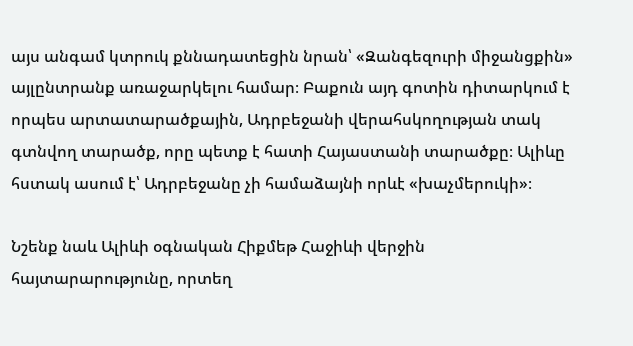այս անգամ կտրուկ քննադատեցին նրան՝ «Զանգեզուրի միջանցքին» այլընտրանք առաջարկելու համար։ Բաքուն այդ գոտին դիտարկում է որպես արտատարածքային, Ադրբեջանի վերահսկողության տակ գտնվող տարածք, որը պետք է հատի Հայաստանի տարածքը։ Ալիևը հստակ ասում է՝ Ադրբեջանը չի համաձայնի որևէ «խաչմերուկի»։

Նշենք նաև Ալիևի օգնական Հիքմեթ Հաջիևի վերջին հայտարարությունը, որտեղ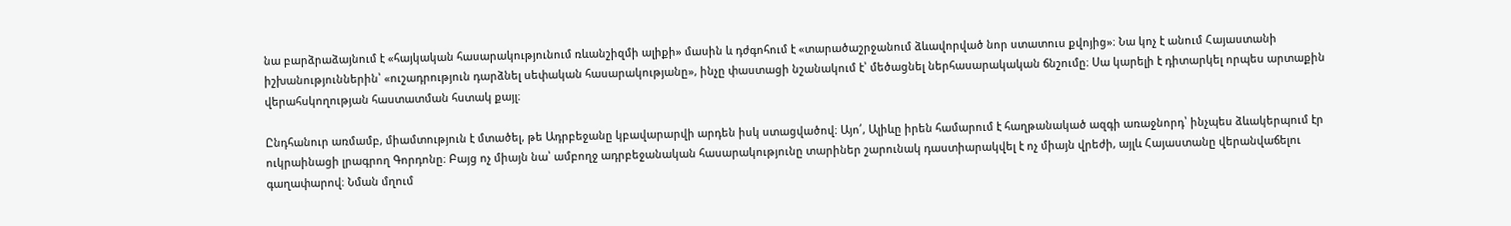նա բարձրաձայնում է «հայկական հասարակությունում ռևանշիզմի ալիքի» մասին և դժգոհում է «տարածաշրջանում ձևավորված նոր ստատուս քվոյից»։ Նա կոչ է անում Հայաստանի իշխանություններին՝ «ուշադրություն դարձնել սեփական հասարակությանը», ինչը փաստացի նշանակում է՝ մեծացնել ներհասարակական ճնշումը։ Սա կարելի է դիտարկել որպես արտաքին վերահսկողության հաստատման հստակ քայլ։

Ընդհանուր առմամբ, միամտություն է մտածել, թե Ադրբեջանը կբավարարվի արդեն իսկ ստացվածով։ Այո՛, Ալիևը իրեն համարում է հաղթանակած ազգի առաջնորդ՝ ինչպես ձևակերպում էր ուկրաինացի լրագրող Գորդոնը։ Բայց ոչ միայն նա՝ ամբողջ ադրբեջանական հասարակությունը տարիներ շարունակ դաստիարակվել է ոչ միայն վրեժի, այլև Հայաստանը վերանվաճելու գաղափարով։ Նման մղում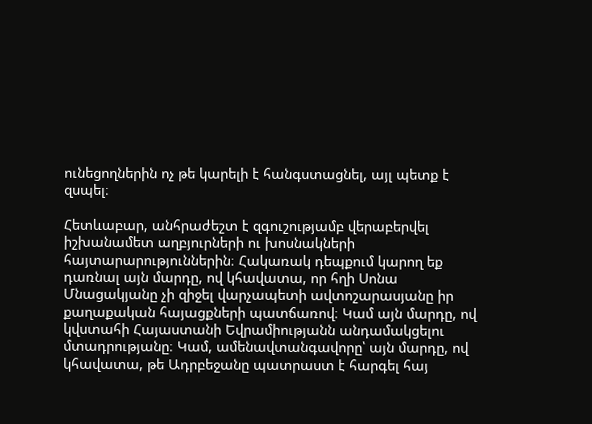ունեցողներին ոչ թե կարելի է հանգստացնել, այլ պետք է զսպել։

Հետևաբար, անհրաժեշտ է զգուշությամբ վերաբերվել իշխանամետ աղբյուրների ու խոսնակների հայտարարություններին։ Հակառակ դեպքում կարող եք դառնալ այն մարդը, ով կհավատա, որ հղի Սոնա Մնացակյանը չի զիջել վարչապետի ավտոշարասյանը իր քաղաքական հայացքների պատճառով։ Կամ այն մարդը, ով կվստահի Հայաստանի Եվրամիությանն անդամակցելու մտադրությանը։ Կամ, ամենավտանգավորը՝ այն մարդը, ով կհավատա, թե Ադրբեջանը պատրաստ է հարգել հայ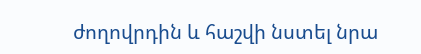ժողովրդին և հաշվի նստել նրա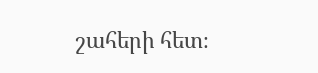շահերի հետ։